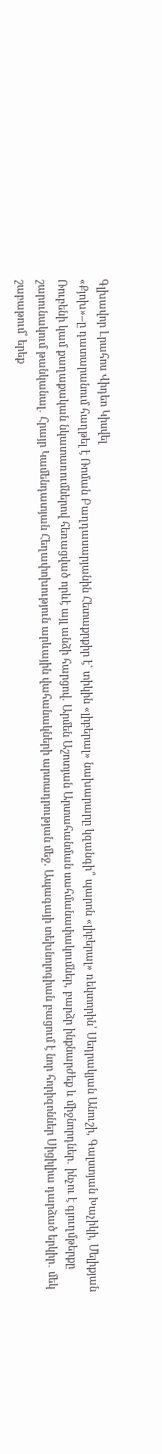Գլխավոր Լրահոս Վիդեո Կիսվել
«Քյոխ»–ը դատարանում հաղթել է Ռոման Բաղդասարյանին Հետաքրքիր է` տիկին «լիբերալ» նախարարը կզանգի՞ պարոն «լիբերալ» ռեկտորին՝ Սեդրակյան Անուշի, Գալստյան Խաչիկի, Մելիքյան Ռուբենի կամ քաղաքական նկատառումներով հեռացված որևէ այլ անձի հարցով. Արմեն Աշոտյան Արտահանման սահմանափակումներ, բարձր ինքնարժեք և միջնորդներ․ ինչու է գյուղմթերքը շարունակում թանկանալ․ Հրայր Կամենդատյան Հեղափոխություն արևային վահանակների արտադրության մեջ. Ապագայի տեխնոլոգիան բացում է նոր հորիզոններ Սիցիլիա դարձած երկիր․ մեկ շաբաթում՝ երեք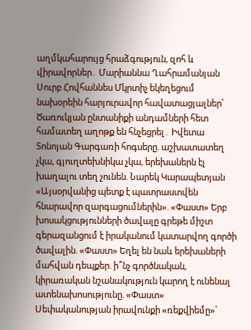աղմկահարույց հրաձգություն, զոհ և վիրավորներ․ Մարիաննա Ղահրամանյան Սուրբ Հովհաննես Մկրտիչ եկեղեցում նախօրեին հարյուրավոր հավատացյալներ՝ Ծառուկյան ընտանիքի անդամների հետ համատեղ աղոթք են հնչեցրել․ Իվետա Տոնոյան Գարգառի հոգսերը. աշխատատեղ չկա, գյուղտեխնիկա չկա, երեխաներն էլ խաղալու տեղ չունեն. Նարեկ Կարապետյան «Այսօրվանից պետք է պատրաստվեն հնարավոր զարգացումներին». «Փաստ» Երբ խոսակցությունների ծավալը գրեթե միշտ գերազանցում է իրականում կատարվող գործի ծավալին. «Փաստ» Եղել են նաև երեխաների մահվան դեպքեր. ի՞նչ գործնական, կիրառական նշանակություն կարող է ունենալ ատենախոսությունը. «Փաստ» Սեփականության իրավունքի «ռեքվիեմը»՝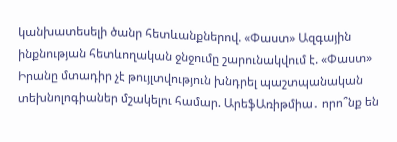կանխատեսելի ծանր հետևանքներով. «Փաստ» Ազգային ինքնության հետևողական ջնջումը շարունակվում է. «Փաստ»
Իրանը մտադիր չէ թույլտվություն խնդրել պաշտպանական տեխնոլոգիաներ մշակելու համար. ԱրեֆԱռիթմիա․ որո՞նք են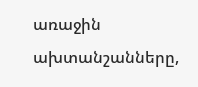առաջին ախտանշանները,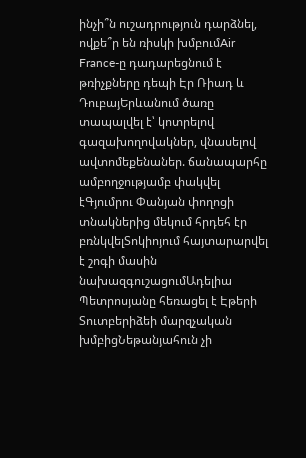ինչի՞ն ուշադրություն դարձնել, ովքե՞ր են ռիսկի խմբումAir France-ը դադարեցնում է թռիչքները դեպի Էր Ռիադ և ԴուբայԵրևանում ծառը տապալվել է՝ կոտրելով գազախողովակներ, վնասելով ավտոմեքենաներ. ճանապարհը ամբողջությամբ փակվել էԳյումրու Փանյան փողոցի տնակներից մեկում հրդեհ էր բռնկվելՏոկիոյում հայտարարվել է շոգի մասին նախազգուշացումԱդելիա Պետրոսյանը հեռացել է Էթերի Տուտբերիձեի մարզչական խմբիցՆեթանյահուն չի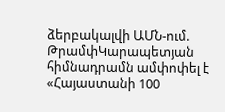ձերբակալվի ԱՄՆ-ում. ԹրամփԿարապետյան հիմնադրամն ամփոփել է «Հայաստանի 100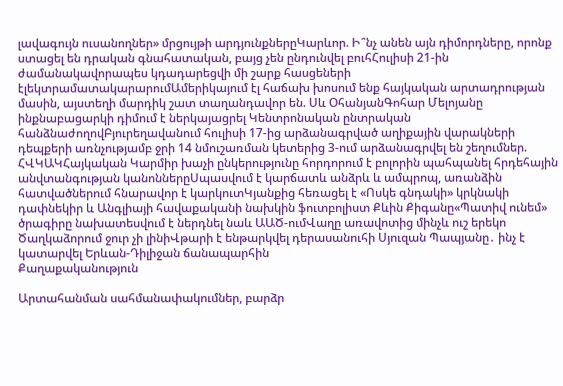լավագույն ուսանողներ» մրցույթի արդյունքներըԿարևոր. Ի՞նչ անեն այն դիմորդները, որոնք ստացել են դրական գնահատական, բայց չեն ընդունվել բուհՀուլիսի 21-ին ժամանակավորապես կդադարեցվի մի շարք հասցեների էլեկտրամատակարարումԱմերիկայում էլ հաճախ խոսում ենք հայկական արտադրության մասին, այստեղի մարդիկ շատ տաղանդավոր են. Սև ՕհանյանԳոհար Մելոյանը ինքնաբացարկի դիմում է ներկայացրել Կենտրոնական ընտրական հանձնաժողովԲյուրեղավանում հուլիսի 17-ից արձանագրված աղիքային վարակների դեպքերի առնչությամբ ջրի 14 նմուշառման կետերից 3-ում արձանագրվել են շեղումներ. ՀՎԿԱԿՀայկական Կարմիր խաչի ընկերությունը հորդորում է բոլորին պահպանել հրդեհային անվտանգության կանոններըՍպասվում է կարճատև անձրև և ամպրոպ, առանձին հատվածներում հնարավոր է կարկուտԿյանքից հեռացել է «Ոսկե գնդակի» կրկնակի դափնեկիր և Անգլիայի հավաքականի նախկին ֆուտբոլիստ Քևին Քիգանը«Պատիվ ունեմ» ծրագիրը նախատեսվում է ներդնել նաև ԱԱԾ-ումՎաղը առավոտից մինչև ուշ երեկո Ծաղկաձորում ջուր չի լինիՎթարի է ենթարկվել դերասանուհի Սյուզան Պապյանը․ ինչ է կատարվել Երևան-Դիլիջան ճանապարհին
Քաղաքականություն

Արտահանման սահմանափակումներ, բարձր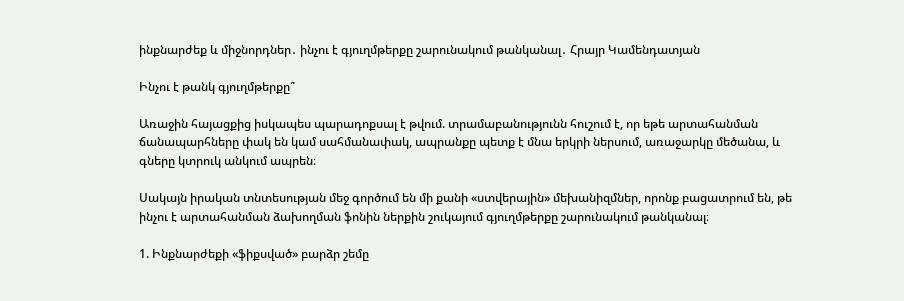ինքնարժեք և միջնորդներ․ ինչու է գյուղմթերքը շարունակում թանկանալ․ Հրայր Կամենդատյան

Ինչու է թանկ գյուղմթերքը՞

Առաջին հայացքից իսկապես պարադոքսալ է թվում. տրամաբանությունն հուշում է, որ եթե արտահանման ճանապարհները փակ են կամ սահմանափակ, ապրանքը պետք է մնա երկրի ներսում, առաջարկը մեծանա, և գները կտրուկ անկում ապրեն։

Սակայն իրական տնտեսության մեջ գործում են մի քանի «ստվերային» մեխանիզմներ, որոնք բացատրում են, թե ինչու է արտահանման ձախողման ֆոնին ներքին շուկայում գյուղմթերքը շարունակում թանկանալ։

1. Ինքնարժեքի «ֆիքսված» բարձր շեմը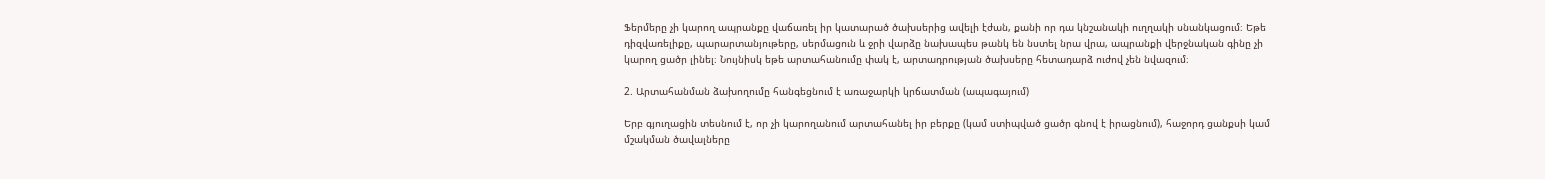Ֆերմերը չի կարող ապրանքը վաճառել իր կատարած ծախսերից ավելի էժան, քանի որ դա կնշանակի ուղղակի սնանկացում։ Եթե դիզվառելիքը, պարարտանյութերը, սերմացուն և ջրի վարձը նախապես թանկ են նստել նրա վրա, ապրանքի վերջնական գինը չի կարող ցածր լինել։ Նույնիսկ եթե արտահանումը փակ է, արտադրության ծախսերը հետադարձ ուժով չեն նվազում։

2. Արտահանման ձախողումը հանգեցնում է առաջարկի կրճատման (ապագայում)

Երբ գյուղացին տեսնում է, որ չի կարողանում արտահանել իր բերքը (կամ ստիպված ցածր գնով է իրացնում), հաջորդ ցանքսի կամ մշակման ծավալները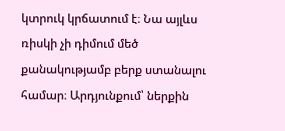կտրուկ կրճատում է։ Նա այլևս ռիսկի չի դիմում մեծ քանակությամբ բերք ստանալու համար։ Արդյունքում՝ ներքին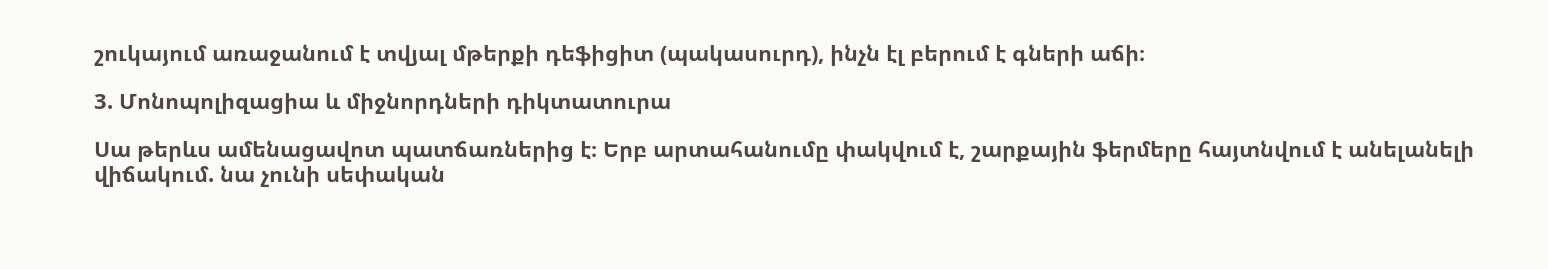շուկայում առաջանում է տվյալ մթերքի դեֆիցիտ (պակասուրդ), ինչն էլ բերում է գների աճի։

3. Մոնոպոլիզացիա և միջնորդների դիկտատուրա

Սա թերևս ամենացավոտ պատճառներից է։ Երբ արտահանումը փակվում է, շարքային ֆերմերը հայտնվում է անելանելի վիճակում. նա չունի սեփական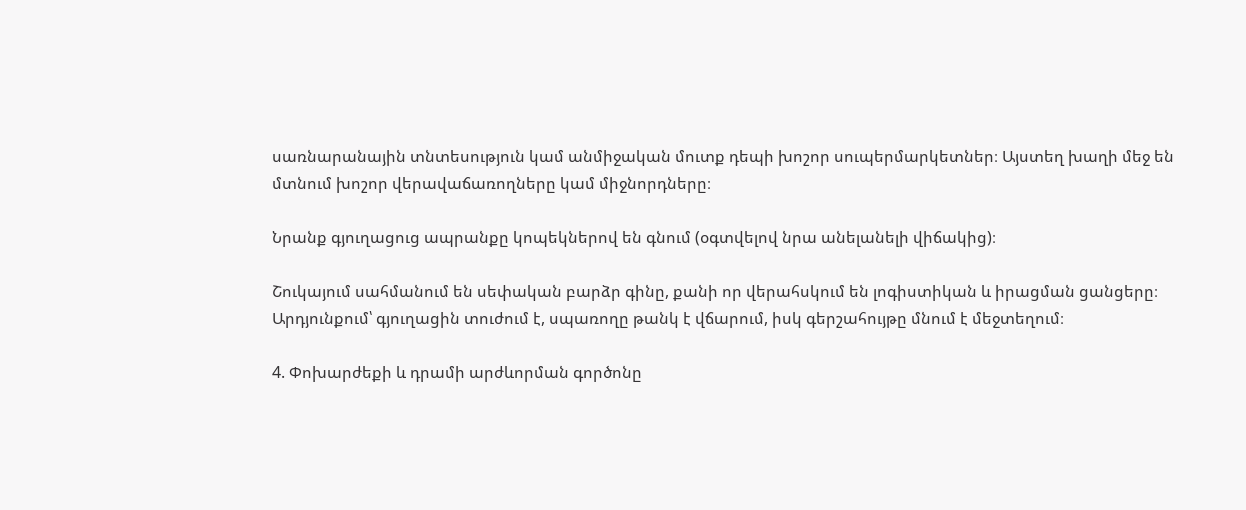սառնարանային տնտեսություն կամ անմիջական մուտք դեպի խոշոր սուպերմարկետներ։ Այստեղ խաղի մեջ են մտնում խոշոր վերավաճառողները կամ միջնորդները։

Նրանք գյուղացուց ապրանքը կոպեկներով են գնում (օգտվելով նրա անելանելի վիճակից)։

Շուկայում սահմանում են սեփական բարձր գինը, քանի որ վերահսկում են լոգիստիկան և իրացման ցանցերը։
Արդյունքում՝ գյուղացին տուժում է, սպառողը թանկ է վճարում, իսկ գերշահույթը մնում է մեջտեղում։

4. Փոխարժեքի և դրամի արժևորման գործոնը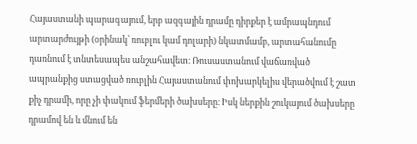Հայաստանի պարագայում, երբ ազգային դրամը դիրքեր է ամրապնդում արտարժույթի (օրինակ՝ ռուբլու կամ դոլարի) նկատմամբ, արտահանումը դառնում է տնտեսապես անշահավետ։ Ռուսաստանում վաճառված ապրանքից ստացված ռուբլին Հայաստանում փոխարկելիս վերածվում է շատ քիչ դրամի, որը չի փակում ֆերմերի ծախսերը։ Իսկ ներքին շուկայում ծախսերը դրամով են և մնում են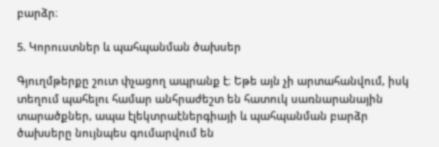բարձր։

5. Կորուստներ և պահպանման ծախսեր

Գյուղմթերքը շուտ փչացող ապրանք է։ Եթե այն չի արտահանվում, իսկ տեղում պահելու համար անհրաժեշտ են հատուկ սառնարանային տարածքներ, ապա էլեկտրաէներգիայի և պահպանման բարձր ծախսերը նույնպես գումարվում են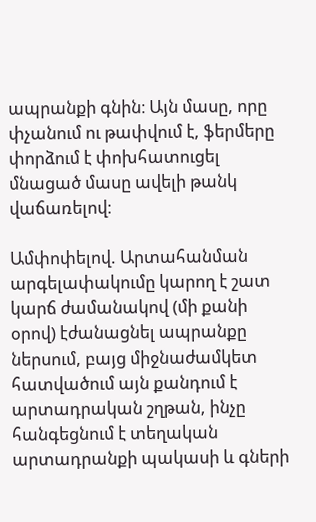ապրանքի գնին։ Այն մասը, որը փչանում ու թափվում է, ֆերմերը փորձում է փոխհատուցել մնացած մասը ավելի թանկ վաճառելով։

Ամփոփելով. Արտահանման արգելափակումը կարող է շատ կարճ ժամանակով (մի քանի օրով) էժանացնել ապրանքը ներսում, բայց միջնաժամկետ հատվածում այն քանդում է արտադրական շղթան, ինչը հանգեցնում է տեղական արտադրանքի պակասի և գների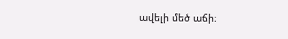ավելի մեծ աճի։